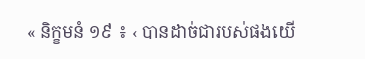« និក្ខមនំ ១៩ ៖ ‹ បានដាច់ជារបស់ផងយើ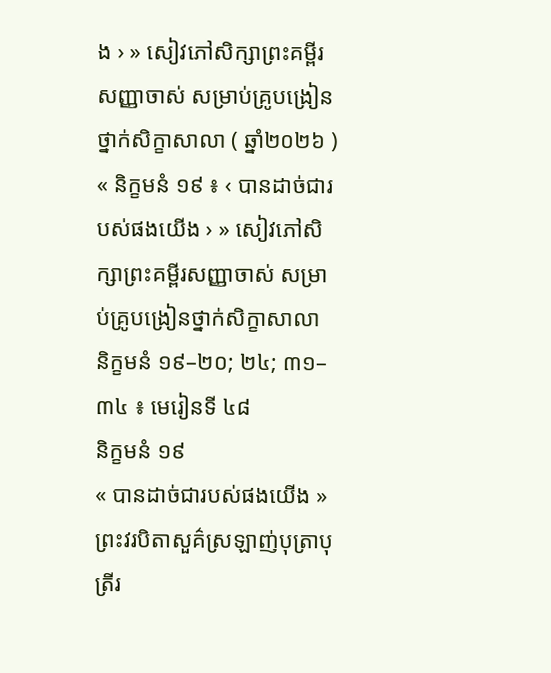ង › » សៀវភៅសិក្សាព្រះគម្ពីរសញ្ញាចាស់ សម្រាប់គ្រូបង្រៀនថ្នាក់សិក្ខាសាលា ( ឆ្នាំ២០២៦ )
« និក្ខមនំ ១៩ ៖ ‹ បានដាច់ជារបស់ផងយើង › » សៀវភៅសិក្សាព្រះគម្ពីរសញ្ញាចាស់ សម្រាប់គ្រូបង្រៀនថ្នាក់សិក្ខាសាលា
និក្ខមនំ ១៩–២០; ២៤; ៣១–៣៤ ៖ មេរៀនទី ៤៨
និក្ខមនំ ១៩
« បានដាច់ជារបស់ផងយើង »
ព្រះវរបិតាសួគ៌ស្រឡាញ់បុត្រាបុត្រីរ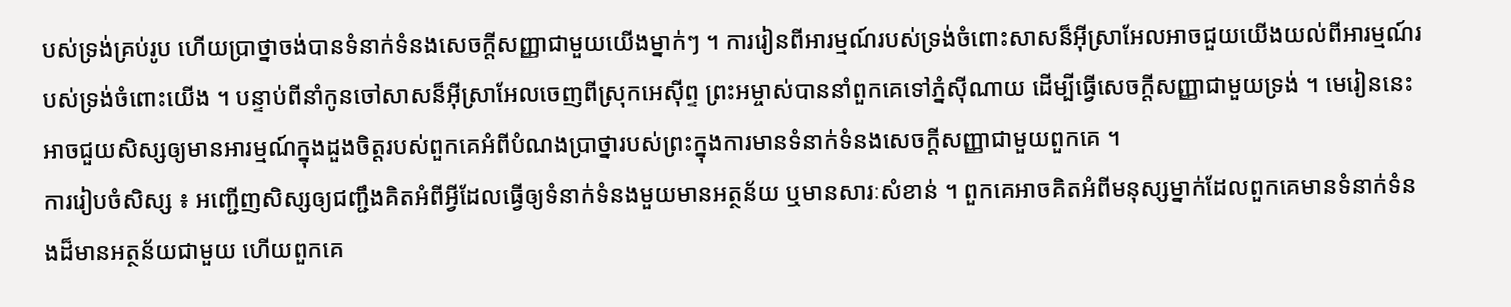បស់ទ្រង់គ្រប់រូប ហើយប្រាថ្នាចង់បានទំនាក់ទំនងសេចក្តីសញ្ញាជាមួយយើងម្នាក់ៗ ។ ការរៀនពីអារម្មណ៍របស់ទ្រង់ចំពោះសាសន៏អ៊ីស្រាអែលអាចជួយយើងយល់ពីអារម្មណ៍របស់ទ្រង់ចំពោះយើង ។ បន្ទាប់ពីនាំកូនចៅសាសន៏អ៊ីស្រាអែលចេញពីស្រុកអេស៊ីព្ទ ព្រះអម្ចាស់បាននាំពួកគេទៅភ្នំស៊ីណាយ ដើម្បីធ្វើសេចក្ដីសញ្ញាជាមួយទ្រង់ ។ មេរៀននេះអាចជួយសិស្សឲ្យមានអារម្មណ៍ក្នុងដួងចិត្តរបស់ពួកគេអំពីបំណងប្រាថ្នារបស់ព្រះក្នុងការមានទំនាក់ទំនងសេចក្ដីសញ្ញាជាមួយពួកគេ ។
ការរៀបចំសិស្ស ៖ អញ្ជើញសិស្សឲ្យជញ្ជឹងគិតអំពីអ្វីដែលធ្វើឲ្យទំនាក់ទំនងមួយមានអត្ថន័យ ឬមានសារៈសំខាន់ ។ ពួកគេអាចគិតអំពីមនុស្សម្នាក់ដែលពួកគេមានទំនាក់ទំនងដ៏មានអត្ថន័យជាមួយ ហើយពួកគេ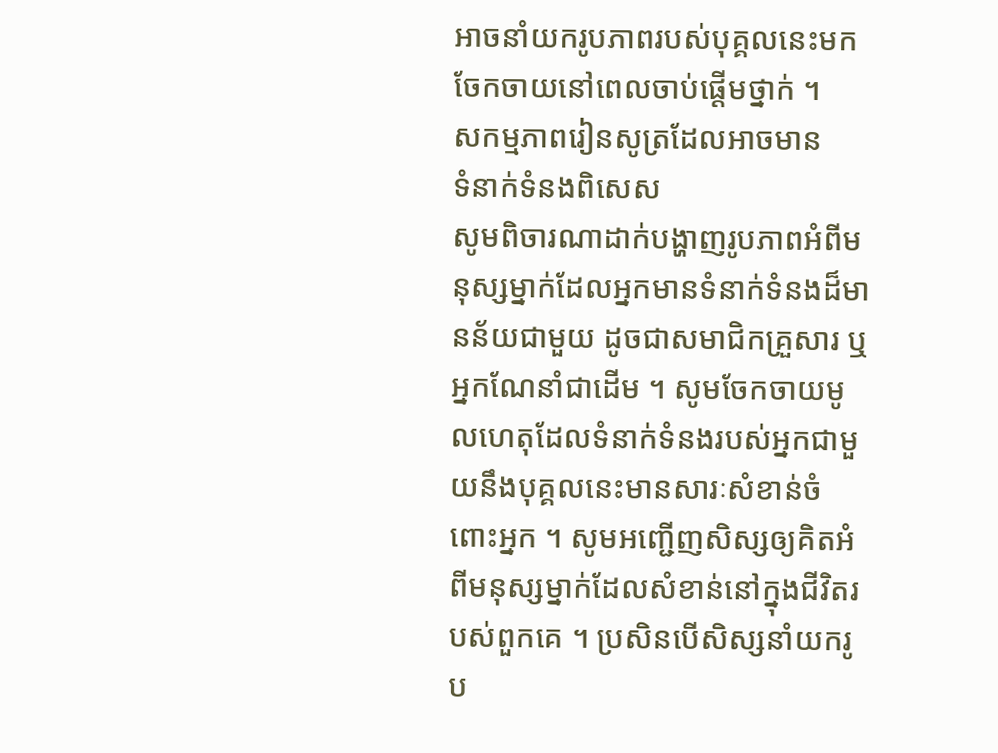អាចនាំយករូបភាពរបស់បុគ្គលនេះមកចែកចាយនៅពេលចាប់ផ្ដើមថ្នាក់ ។
សកម្មភាពរៀនសូត្រដែលអាចមាន
ទំនាក់ទំនងពិសេស
សូមពិចារណាដាក់បង្ហាញរូបភាពអំពីមនុស្សម្នាក់ដែលអ្នកមានទំនាក់ទំនងដ៏មានន័យជាមួយ ដូចជាសមាជិកគ្រួសារ ឬអ្នកណែនាំជាដើម ។ សូមចែកចាយមូលហេតុដែលទំនាក់ទំនងរបស់អ្នកជាមួយនឹងបុគ្គលនេះមានសារៈសំខាន់ចំពោះអ្នក ។ សូមអញ្ជើញសិស្សឲ្យគិតអំពីមនុស្សម្នាក់ដែលសំខាន់នៅក្នុងជីវិតរបស់ពួកគេ ។ ប្រសិនបើសិស្សនាំយករូប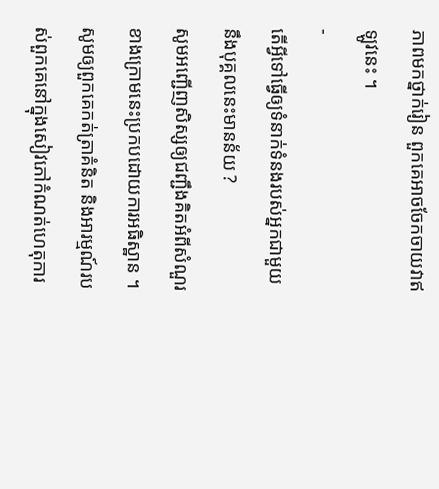ភាពមកថ្នាក់រៀន ពួកគេអាចចែកចាយវាឥឡូវនេះ ។
-
តើអ្វីទៅធ្វើឲ្យទំនាក់ទំនងរបស់អ្នកជាមួយនឹងបុគ្គលនេះមានន័យ ?
សូមអញ្ជើញសិស្សឲ្យជញ្ជឹងគិតអំពីសំណួរខាងក្រោមនេះប្រកបដោយការអធិស្ឋាន ។ សូមឲ្យពួកគេកត់ត្រាគំនិត និងអារម្មណ៍របស់ពួកគេនៅក្នុងសៀវភៅកំណត់ហេតុការ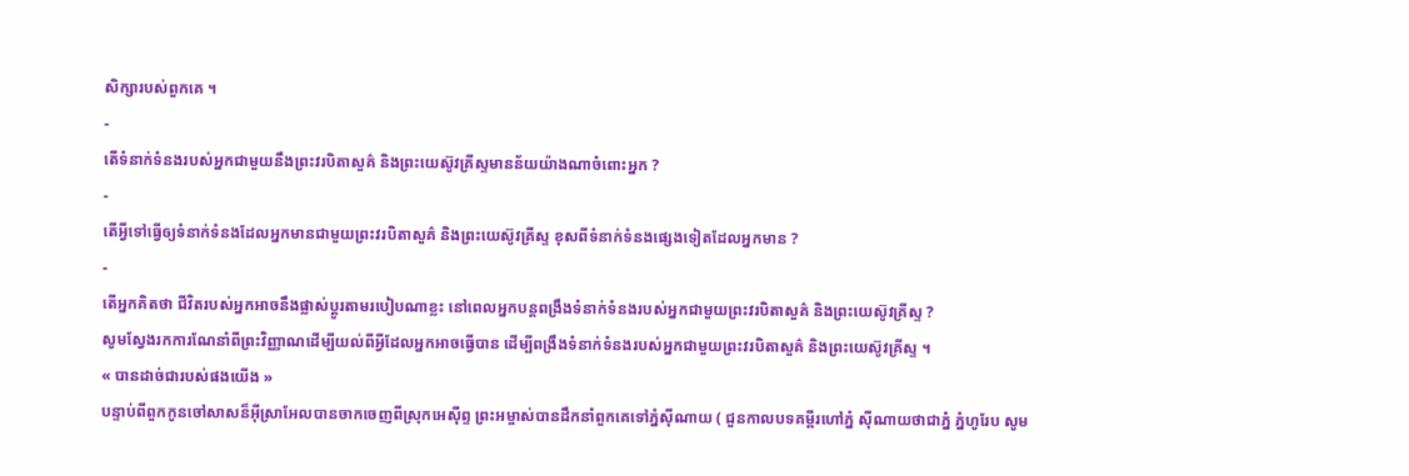សិក្សារបស់ពួកគេ ។
-
តើទំនាក់ទំនងរបស់អ្នកជាមួយនឹងព្រះវរបិតាសួគ៌ និងព្រះយេស៊ូវគ្រីស្ទមានន័យយ៉ាងណាចំពោះអ្នក ?
-
តើអ្វីទៅធ្វើឲ្យទំនាក់ទំនងដែលអ្នកមានជាមួយព្រះវរបិតាសួគ៌ និងព្រះយេស៊ូវគ្រីស្ទ ខុសពីទំនាក់ទំនងផ្សេងទៀតដែលអ្នកមាន ?
-
តើអ្នកគិតថា ជីវិតរបស់អ្នកអាចនឹងផ្លាស់ប្តូរតាមរបៀបណាខ្លះ នៅពេលអ្នកបន្តពង្រឹងទំនាក់ទំនងរបស់អ្នកជាមួយព្រះវរបិតាសួគ៌ និងព្រះយេស៊ូវគ្រីស្ទ ?
សូមស្វែងរកការណែនាំពីព្រះវិញ្ញាណដើម្បីយល់ពីអ្វីដែលអ្នកអាចធ្វើបាន ដើម្បីពង្រឹងទំនាក់ទំនងរបស់អ្នកជាមួយព្រះវរបិតាសួគ៌ និងព្រះយេស៊ូវគ្រីស្ទ ។
« បានដាច់ជារបស់ផងយើង »
បន្ទាប់ពីពួកកូនចៅសាសន៏អ៊ីស្រាអែលបានចាកចេញពីស្រុកអេស៊ីព្ទ ព្រះអម្ចាស់បានដឹកនាំពួកគេទៅភ្នំស៊ីណាយ ( ជួនកាលបទគម្ពីរហៅភ្នំ ស៊ីណាយថាជាភ្នំ ភ្នំហូរែប សូម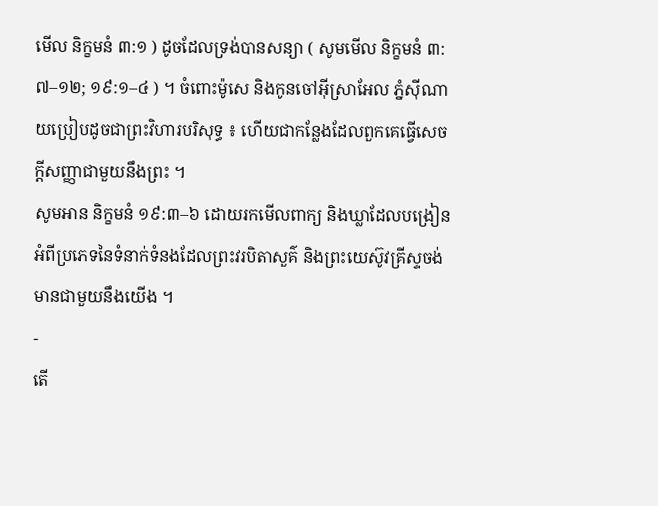មើល និក្ខមនំ ៣:១ ) ដូចដែលទ្រង់បានសន្យា ( សូមមើល និក្ខមនំ ៣:៧–១២; ១៩:១–៤ ) ។ ចំពោះម៉ូសេ និងកូនចៅអ៊ីស្រាអែល ភ្នំស៊ីណាយប្រៀបដូចជាព្រះវិហារបរិសុទ្ធ ៖ ហើយជាកន្លែងដែលពួកគេធ្វើសេចក្ដីសញ្ញាជាមួយនឹងព្រះ ។
សូមអាន និក្ខមនំ ១៩:៣–៦ ដោយរកមើលពាក្យ និងឃ្លាដែលបង្រៀនអំពីប្រភេទនៃទំនាក់ទំនងដែលព្រះវរបិតាសួគ៌ និងព្រះយេស៊ូវគ្រីស្ទចង់មានជាមួយនឹងយើង ។
-
តើ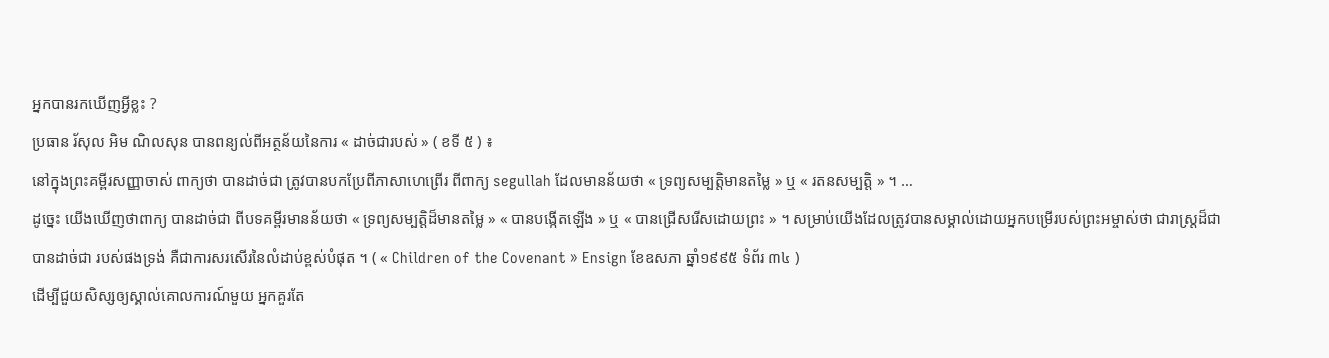អ្នកបានរកឃើញអ្វីខ្លះ ?
ប្រធាន រ័សុល អិម ណិលសុន បានពន្យល់ពីអត្ថន័យនៃការ « ដាច់ជារបស់ » ( ខទី ៥ ) ៖
នៅក្នុងព្រះគម្ពីរសញ្ញាចាស់ ពាក្យថា បានដាច់ជា ត្រូវបានបកប្រែពីភាសាហេព្រើរ ពីពាក្យ segullah ដែលមានន័យថា « ទ្រព្យសម្បត្តិមានតម្លៃ » ឬ « រតនសម្បត្តិ » ។ …
ដូច្នេះ យើងឃើញថាពាក្យ បានដាច់ជា ពីបទគម្ពីរមានន័យថា « ទ្រព្យសម្បត្តិដ៏មានតម្លៃ » « បានបង្កើតឡើង » ឬ « បានជ្រើសរើសដោយព្រះ » ។ សម្រាប់យើងដែលត្រូវបានសម្គាល់ដោយអ្នកបម្រើរបស់ព្រះអម្ចាស់ថា ជារាស្ត្រដ៏ជា បានដាច់ជា របស់ផងទ្រង់ គឺជាការសរសើរនៃលំដាប់ខ្ពស់បំផុត ។ ( « Children of the Covenant » Ensign ខែឧសភា ឆ្នាំ១៩៩៥ ទំព័រ ៣៤ )
ដើម្បីជួយសិស្សឲ្យស្គាល់គោលការណ៍មួយ អ្នកគួរតែ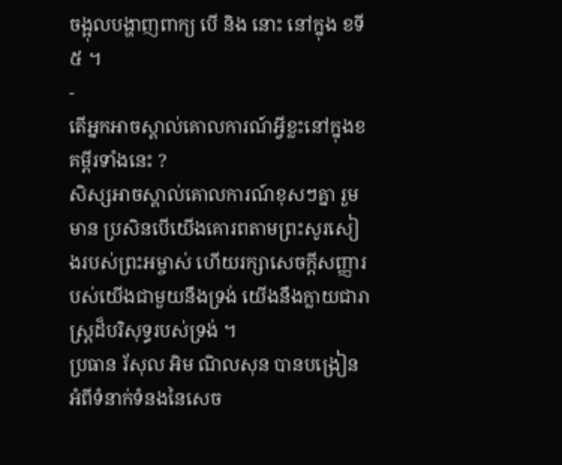ចង្អុលបង្ហាញពាក្យ បើ និង នោះ នៅក្នុង ខទី៥ ។
-
តើអ្នកអាចស្គាល់គោលការណ៍អ្វីខ្លះនៅក្នុងខគម្ពីរទាំងនេះ ?
សិស្សអាចស្គាល់គោលការណ៍ខុសៗគ្នា រួមមាន ប្រសិនបើយើងគោរពតាមព្រះសូរសៀងរបស់ព្រះអម្ចាស់ ហើយរក្សាសេចក្ដីសញ្ញារបស់យើងជាមួយនឹងទ្រង់ យើងនឹងក្លាយជារាស្ត្រដ៏បរិសុទ្ធរបស់ទ្រង់ ។
ប្រធាន រ័សុល អិម ណិលសុន បានបង្រៀនអំពីទំនាក់ទំនងនៃសេច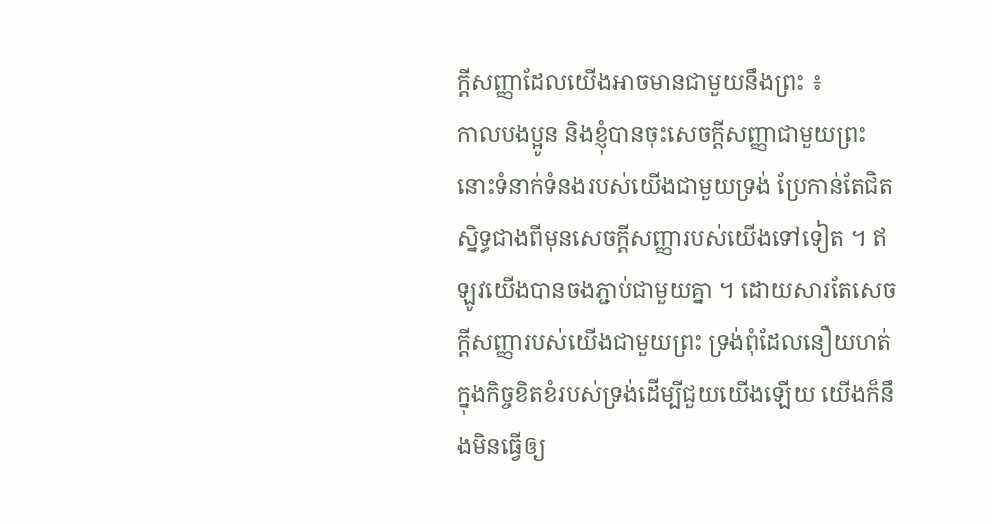ក្ដីសញ្ញាដែលយើងអាចមានជាមួយនឹងព្រះ ៖
កាលបងប្អូន និងខ្ញុំបានចុះសេចក្ដីសញ្ញាជាមួយព្រះ នោះទំនាក់ទំនងរបស់យើងជាមួយទ្រង់ ប្រែកាន់តែជិតស្និទ្ធជាងពីមុនសេចក្ដីសញ្ញារបស់យើងទៅទៀត ។ ឥឡូវយើងបានចងភ្ជាប់ជាមួយគ្នា ។ ដោយសារតែសេចក្តីសញ្ញារបស់យើងជាមួយព្រះ ទ្រង់ពុំដែលនឿយហត់ក្នុងកិច្ចខិតខំរបស់ទ្រង់ដើម្បីជួយយើងឡើយ យើងក៏នឹងមិនធ្វើឲ្យ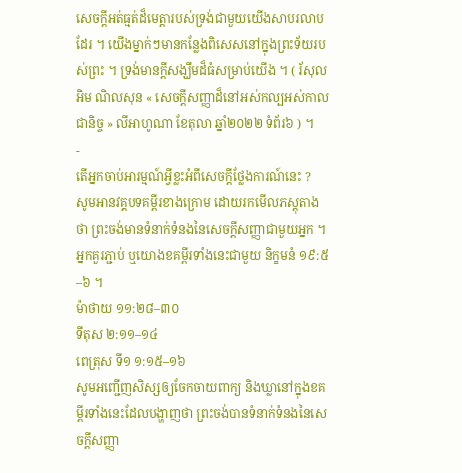សេចក្តីអត់ធ្មត់ដ៏មេត្តារបស់ទ្រង់ជាមួយយើងសាបរលាបដែរ ។ យើងម្នាក់ៗមានកន្លែងពិសេសនៅក្នុងព្រះទ័យរបស់ព្រះ ។ ទ្រង់មានក្តីសង្ឃឹមដ៏ធំសម្រាប់យើង ។ ( រ័សុល អិម ណិលសុន « សេចក្ដីសញ្ញាដ៏នៅអស់កល្បអស់កាលជានិច្ច » លីអាហូណា ខែតុលា ឆ្នាំ២០២២ ទំព័រ៦ ) ។
-
តើអ្នកចាប់អារម្មណ៍អ្វីខ្លះអំពីសេចក្តីថ្លែងការណ៍នេះ ?
សូមអានវគ្គបទគម្ពីរខាងក្រោម ដោយរកមើលភស្តុតាងថា ព្រះចង់មានទំនាក់ទំនងនៃសេចក្តីសញ្ញាជាមួយអ្នក ។ អ្នកគួរភ្ជាប់ ឬយោងខគម្ពីរទាំងនេះជាមួយ និក្ខមនំ ១៩:៥–៦ ។
ម៉ាថាយ ១១:២៨–៣០
ទីតុស ២:១១–១៤
ពេត្រុស ទី១ ១:១៥–១៦
សូមអញ្ជើញសិស្សឲ្យចែកចាយពាក្យ និងឃ្លានៅក្នុងខគម្ពីរទាំងនេះដែលបង្ហាញថា ព្រះចង់បានទំនាក់ទំនងនៃសេចក្ដីសញ្ញា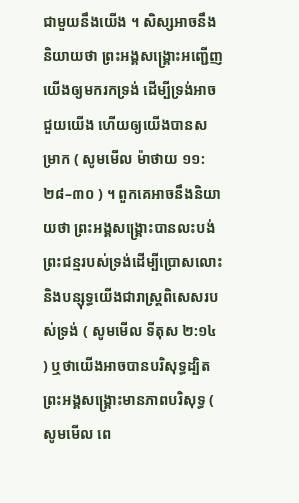ជាមួយនឹងយើង ។ សិស្សអាចនឹងនិយាយថា ព្រះអង្គសង្គ្រោះអញ្ជើញយើងឲ្យមករកទ្រង់ ដើម្បីទ្រង់អាចជួយយើង ហើយឲ្យយើងបានសម្រាក ( សូមមើល ម៉ាថាយ ១១:២៨–៣០ ) ។ ពួកគេអាចនឹងនិយាយថា ព្រះអង្គសង្គ្រោះបានលះបង់ព្រះជន្មរបស់ទ្រង់ដើម្បីប្រោសលោះ និងបន្សុទ្ធយើងជារាស្ដ្រពិសេសរបស់ទ្រង់ ( សូមមើល ទីតុស ២:១៤ ) ឬថាយើងអាចបានបរិសុទ្ធដ្បិតព្រះអង្គសង្គ្រោះមានភាពបរិសុទ្ធ ( សូមមើល ពេ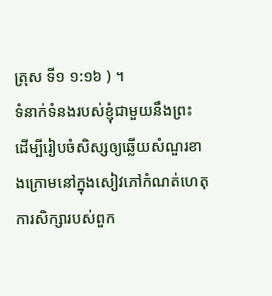ត្រុស ទី១ ១:១៦ ) ។
ទំនាក់ទំនងរបស់ខ្ញុំជាមួយនឹងព្រះ
ដើម្បីរៀបចំសិស្សឲ្យឆ្លើយសំណួរខាងក្រោមនៅក្នុងសៀវភៅកំណត់ហេតុការសិក្សារបស់ពួក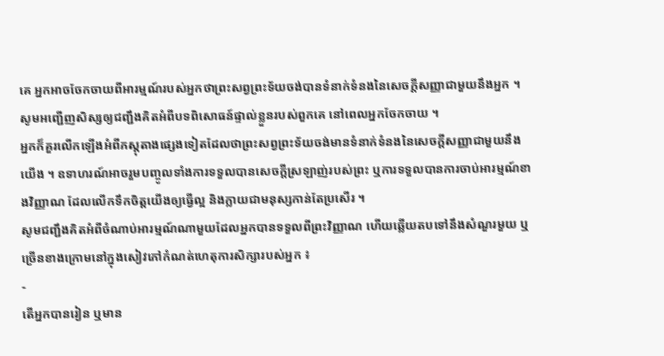គេ អ្នកអាចចែកចាយពីអារម្មណ៍របស់អ្នកថាព្រះសព្វព្រះទ័យចង់បានទំនាក់ទំនងនៃសេចក្ដីសញ្ញាជាមួយនឹងអ្នក ។ សូមអញ្ជើញសិស្សឲ្យជញ្ជឹងគិតអំពីបទពិសោធន៍ផ្ទាល់ខ្លួនរបស់ពួកគេ នៅពេលអ្នកចែកចាយ ។
អ្នកក៏គួរលើកឡើងអំពីភស្ដុតាងផ្សេងទៀតដែលថាព្រះសព្វព្រះទ័យចង់មានទំនាក់ទំនងនៃសេចក្ដីសញ្ញាជាមួយនឹងយើង ។ ឧទាហរណ៍អាចរួមបញ្ចូលទាំងការទទួលបានសេចក្តីស្រឡាញ់របស់ព្រះ ឬការទទួលបានការចាប់អារម្មណ៍ខាងវិញ្ញាណ ដែលលើកទឹកចិត្តយើងឲ្យធ្វើល្អ និងក្លាយជាមនុស្សកាន់តែប្រសើរ ។
សូមជញ្ជឹងគិតអំពីចំណាប់អារម្មណ៍ណាមួយដែលអ្នកបានទទួលពីព្រះវិញ្ញាណ ហើយឆ្លើយតបទៅនឹងសំណួរមួយ ឬច្រើនខាងក្រោមនៅក្នុងសៀវភៅកំណត់ហេតុការសិក្សារបស់អ្នក ៖
-
តើអ្នកបានរៀន ឬមាន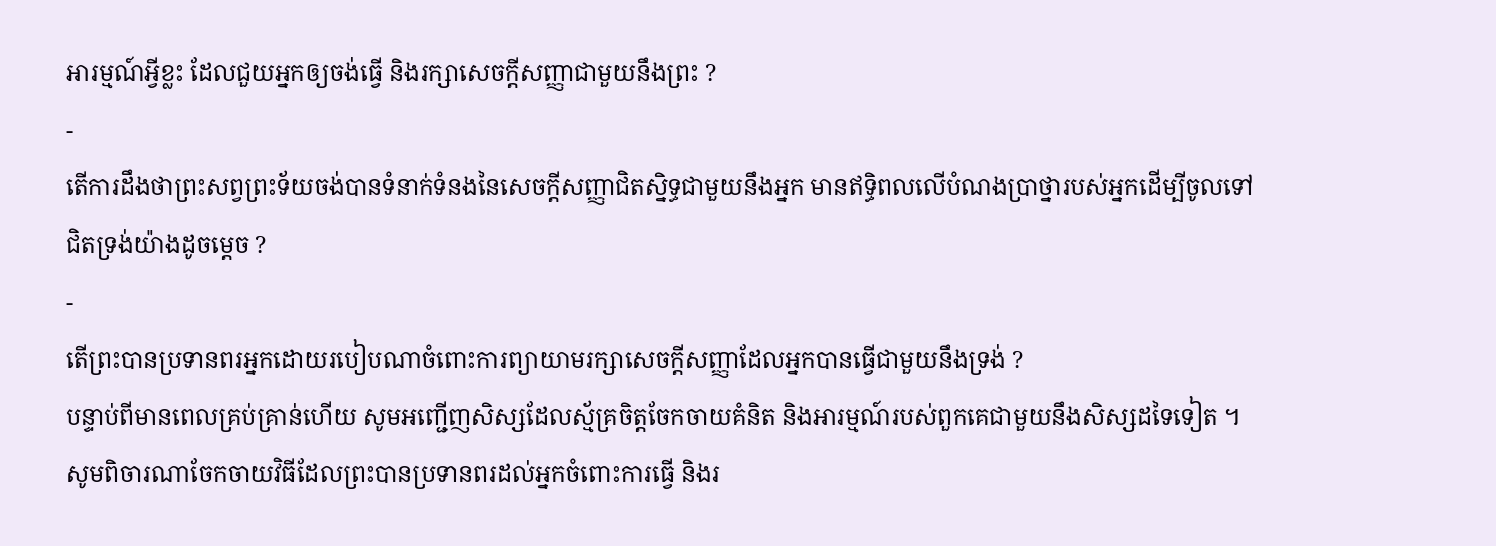អារម្មណ៍អ្វីខ្លះ ដែលជួយអ្នកឲ្យចង់ធ្វើ និងរក្សាសេចក្ដីសញ្ញាជាមួយនឹងព្រះ ?
-
តើការដឹងថាព្រះសព្វព្រះទ័យចង់បានទំនាក់ទំនងនៃសេចក្ដីសញ្ញាជិតស្និទ្ធជាមួយនឹងអ្នក មានឥទ្ធិពលលើបំណងប្រាថ្នារបស់អ្នកដើម្បីចូលទៅជិតទ្រង់យ៉ាងដូចម្ដេច ?
-
តើព្រះបានប្រទានពរអ្នកដោយរបៀបណាចំពោះការព្យាយាមរក្សាសេចក្ដីសញ្ញាដែលអ្នកបានធ្វើជាមួយនឹងទ្រង់ ?
បន្ទាប់ពីមានពេលគ្រប់គ្រាន់ហើយ សូមអញ្ជើញសិស្សដែលស្ម័គ្រចិត្តចែកចាយគំនិត និងអារម្មណ៍របស់ពួកគេជាមួយនឹងសិស្សដទៃទៀត ។ សូមពិចារណាចែកចាយវិធីដែលព្រះបានប្រទានពរដល់អ្នកចំពោះការធ្វើ និងរ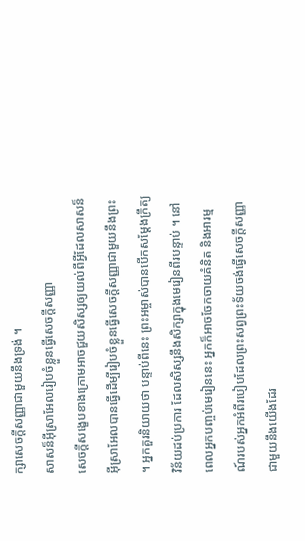ក្សាសេចក្តីសញ្ញាជាមួយនឹងទ្រង់ ។
សាសន៏អ៊ីស្រាអែលរៀបចំខ្លួនធ្វើសេចក្ដីសញ្ញា
សេចក្ដីសង្ខេបខាងក្រោមអាចជួយសិស្សឲ្យយល់ពីអ្វីដែលសាសន៏អ៊ីស្រាអែលបានធ្វើដើម្បីរៀបចំខ្លួនធ្វើសេចក្ដីសញ្ញាជាមួយនឹងព្រះ ។ អ្នកគួរនិយាយថា បន្ទាប់ពីនេះ ព្រះអម្ចាស់បានបើកសម្ដែងក្រឹត្យវិន័យដប់ប្រការ ដែលសិស្សនឹងសិក្សាក្នុងមេរៀនពីរបន្ទាប់ ។ នៅពេលអ្នកបញ្ចប់មេរៀននេះ អ្នកក៏អាចចែកចាយគំនិត និងអារម្មណ៍របស់អ្នកអំពីរបៀបដែលព្រះសព្វព្រះទ័យចង់ធ្វើសេចក្តីសញ្ញាជាមួយនឹងយើងដែរ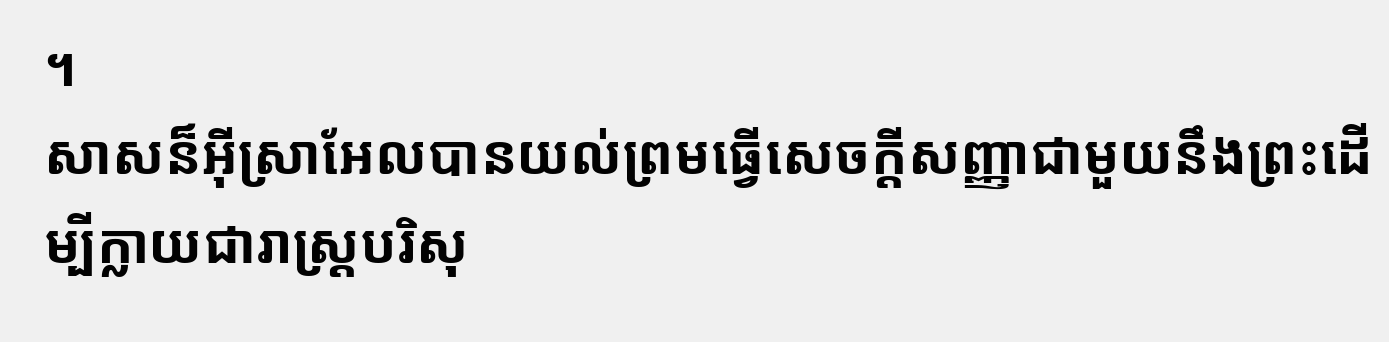។
សាសន៏អ៊ីស្រាអែលបានយល់ព្រមធ្វើសេចក្ដីសញ្ញាជាមួយនឹងព្រះដើម្បីក្លាយជារាស្ដ្របរិសុ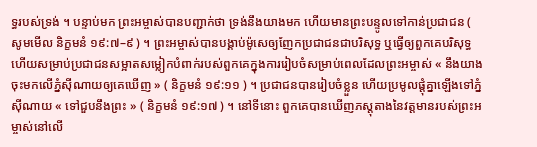ទ្ធរបស់ទ្រង់ ។ បន្ទាប់មក ព្រះអម្ចាស់បានបញ្ជាក់ថា ទ្រង់នឹងយាងមក ហើយមានព្រះបន្ទូលទៅកាន់ប្រជាជន ( សូមមើល និក្ខមនំ ១៩:៧–៩ ) ។ ព្រះអម្ចាស់បានបង្គាប់ម៉ូសេឲ្យញែកប្រជាជនជាបរិសុទ្ធ ឬធ្វើឲ្យពួកគេបរិសុទ្ធ ហើយសម្រាប់ប្រជាជនសម្អាតសម្លៀកបំពាក់របស់ពួកគេក្នុងការរៀបចំសម្រាប់ពេលដែលព្រះអម្ចាស់ « នឹងយាងចុះមកលើភ្នំស៊ីណាយឲ្យគេឃើញ » ( និក្ខមនំ ១៩:១១ ) ។ ប្រជាជនបានរៀបចំខ្លួន ហើយប្រមូលផ្ដុំគ្នាឡើងទៅភ្នំស៊ីណាយ « ទៅជួបនឹងព្រះ » ( និក្ខមនំ ១៩:១៧ ) ។ នៅទីនោះ ពួកគេបានឃើញភស្ដុតាងនៃវត្តមានរបស់ព្រះអម្ចាស់នៅលើ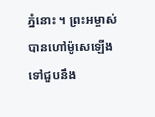ភ្នំនោះ ។ ព្រះអម្ចាស់បានហៅម៉ូសេឡើងទៅជួបនឹង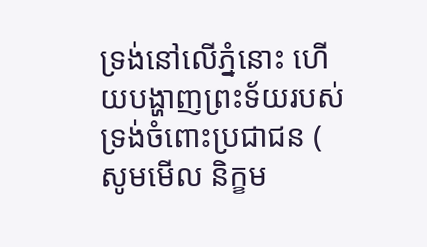ទ្រង់នៅលើភ្នំនោះ ហើយបង្ហាញព្រះទ័យរបស់ទ្រង់ចំពោះប្រជាជន ( សូមមើល និក្ខម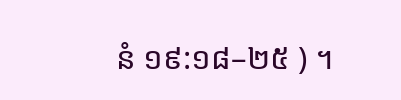នំ ១៩:១៨–២៥ ) ។